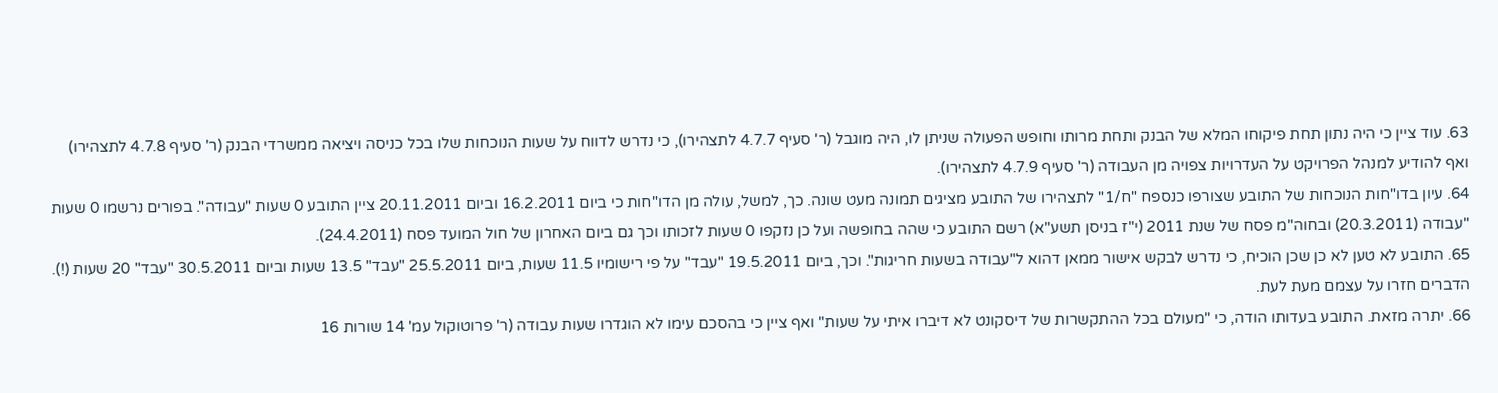63. עוד ציין כי היה נתון תחת פיקוחו המלא של הבנק ותחת מרותו וחופש הפעולה שניתן לו, היה מוגבל (ר' סעיף 4.7.7 לתצהירו), כי נדרש לדווח על שעות הנוכחות שלו בכל כניסה ויציאה ממשרדי הבנק (ר' סעיף 4.7.8 לתצהירו) ואף להודיע למנהל הפרויקט על העדרויות צפויה מן העבודה (ר' סעיף 4.7.9 לתצהירו).
64. עיון בדו"חות הנוכחות של התובע שצורפו כנספח "ח/1" לתצהירו של התובע מציגים תמונה מעט שונה. כך, למשל, עולה מן הדו"חות כי ביום 16.2.2011 וביום 20.11.2011 ציין התובע 0 שעות "עבודה". בפורים נרשמו 0 שעות "עבודה (20.3.2011) ובחוה"מ פסח של שנת 2011 (י"ז בניסן תשע"א) רשם התובע כי שהה בחופשה ועל כן נזקפו 0 שעות לזכותו וכך גם ביום האחרון של חול המועד פסח (24.4.2011).
65. התובע לא טען לא כן שכן הוכיח, כי נדרש לבקש אישור ממאן דהוא ל"עבודה בשעות חריגות". וכך, ביום 19.5.2011 "עבד" על פי רישומיו 11.5 שעות, ביום 25.5.2011 "עבד" 13.5 שעות וביום 30.5.2011 "עבד" 20 שעות (!). הדברים חזרו על עצמם מעת לעת.
66. יתרה מזאת. התובע בעדותו הודה, כי "מעולם בכל ההתקשרות של דיסקונט לא דיברו איתי על שעות" ואף ציין כי בהסכם עימו לא הוגדרו שעות עבודה (ר' פרוטוקול עמ' 14 שורות 16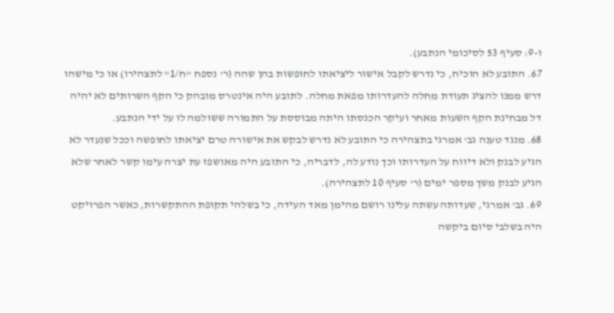ו-9: סעיף 53 לסיכומי הנתבע).
67. התובע לא הוכיח, כי נדרש לקבל אישור ליציאתו לחופשות בהן שהה (ר' נספח "ח/1" לתצהירו) או כי מישהו דרש ממנו להציג תעודת מחלה להעדרותו מפאת מחלה. לתובע היה אינטרס מובהק כי הקף השרותים לא יהיה דל מבחינת הקף השעות מאחר ועיקר הכנסתו היתה מבוססת על התמורה ששולמה לו על ידי הנתבע.
68. מנגד טענה גב' אמרגי בתצהירה כי התובע לא נדרש לבקש את אישורה טרם יציאתו לחופשה וככל שנעדר לא הגיע לבנק ולא דיווח על העדרותו וכך נודע לה, לדבריה, כי התובע היה מאושפז עת יצרה עימו קשר לאחר שלא הגיע לבנק משך מספר ימים (ר' סעיף 10 לתצהירה).
69. גב' אמרגי, שעדותה עשתה עלינו רושם מהימן מאד העידה, כי בשלהי תקופת ההתקשרות, כאשר הפרויקט היה בשלבי סיום ביקשה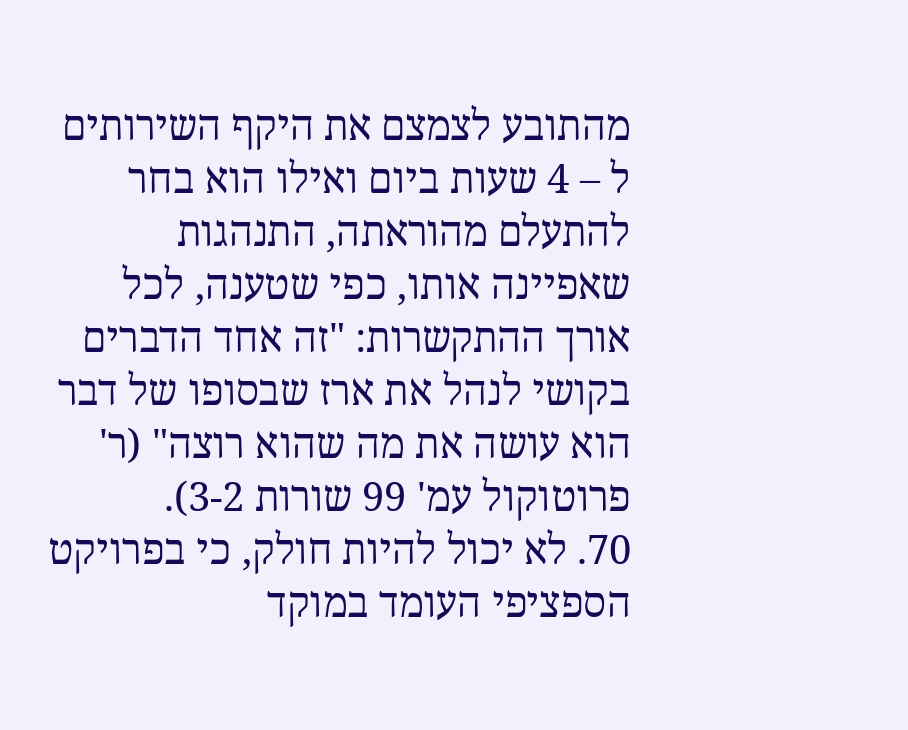מהתובע לצמצם את היקף השירותים ל – 4 שעות ביום ואילו הוא בחר להתעלם מהוראתה, התנהגות שאפיינה אותו, כפי שטענה, לכל אורך ההתקשרות: "זה אחד הדברים בקושי לנהל את ארז שבסופו של דבר הוא עושה את מה שהוא רוצה" (ר' פרוטוקול עמ' 99 שורות 3-2).
70. לא יכול להיות חולק, כי בפרויקט הספציפי העומד במוקד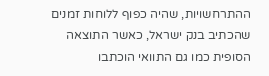ההתרחשויות, שהיה כפוף ללוחות זמנים שהכתיב בנק ישראל, כאשר התוצאה הסופית כמו גם התוואי הוכתבו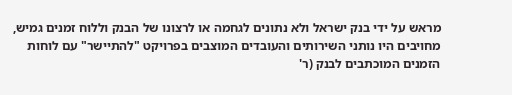מראש על ידי בנק ישראל ולא נתונים לגחמה או לרצונו של הבנק וללוח זמנים גמיש, מחויבים היו נותני השירותים והעובדים המוצבים בפרויקט "להתיישר" עם לוחות הזמנים המוכתבים לבנק (ר'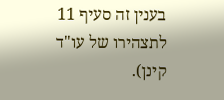בענין זה סעיף 11 לתצהירו של עו"ד קינן).